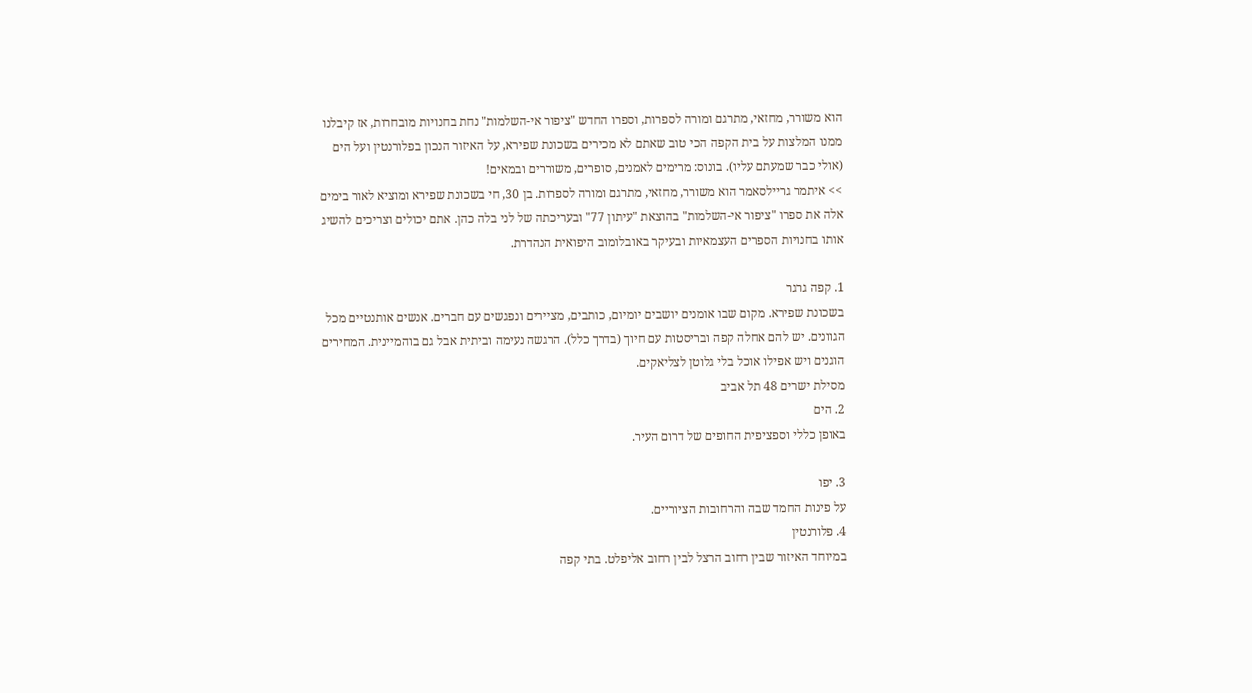הוא משורר, מחזאי, מתרגם ומורה לספרות, וספרו החדש "ציפור אי-השלמות" נחת בחנויות מובחרות, אז קיבלנו ממנו המלצות על בית הקפה הכי טוב שאתם לא מכירים בשכונת שפירא, על האיזור הנכון בפלורנטין ועל הים (אולי כבר שמעתם עליו). בונוס: מרימים לאמנים, סופרים, משוררים ובמאים!
>> איתמר גריילסאמר הוא משורר, מחזאי, מתרגם ומורה לספרות. בן 30, חי בשכונת שפירא ומוציא לאור בימים אלה את ספרו "ציפור אי-השלמות" בהוצאת "עיתון 77" ובעריכתה של לני בלה כהן. אתם יכולים וצריכים להשיג אותו בחנויות הספרים העצמאיות ובעיקר באובלומוב היפואית הנהדרת.

1. קפה גרגר
בשכונת שפירא. מקום שבו אומנים יושבים יומיום, כותבים, מציירים ונפגשים עם חברים. אנשים אותנטיים מכל הגוונים. יש להם אחלה קפה ובריסטות עם חיוך (בדרך כלל). הרגשה נעימה וביתית אבל גם בוהמיינית. המחירים הוגנים ויש אפילו אוכל בלי גלוטן לצליאקים.
מסילת ישרים 48 תל אביב
2. הים
באופן כללי וספציפית החופים של דרום העיר.

3. יפו
על פינות החמד שבה והרחובות הציוריים.
4. פלורנטין
במיוחד האיזור שבין רחוב הרצל לבין רחוב אליפלט. בתי קפה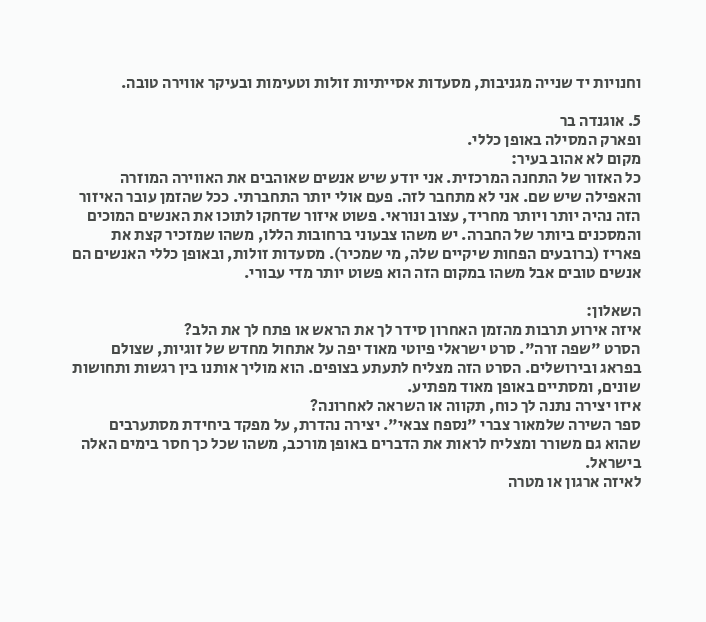וחנויות יד שנייה מגניבות, מסעדות אסייתיות זולות וטעימות ובעיקר אווירה טובה.

5. אוגנדה בר
ופארק המסילה באופן כללי.
מקום לא אהוב בעיר:
כל האזור של התחנה המרכזית. אני יודע שיש אנשים שאוהבים את האווירה המוזרה והאפילה שיש שם. אני לא מתחבר לזה. פעם אולי יותר התחברתי. ככל שהזמן עובר האיזור הזה נהיה יותר ויותר מחריד, עצוב ונוראי. פשוט איזור שדחקו לתוכו את האנשים המוכים והמסכנים ביותר של החברה. יש משהו צבעוני ברחובות הללו, משהו שמזכיר קצת את פאריז (ברובעים הפחות שיקיים שלה, מי שמכיר). מסעדות זולות, ובאופן כללי האנשים הם אנשים טובים אבל משהו במקום הזה הוא פשוט יותר מדי עבורי.

השאלון:
איזה אירוע תרבות מהזמן האחרון סידר לך את הראש או פתח לך את הלב?
הסרט "שפה זרה". סרט ישראלי פיוטי מאוד יפה על אתחול מחדש של זוגיות, שצולם בפראג ובירושלים. הסרט הזה מצליח לתעתע בצופים. הוא מוליך אותנו בין רגשות ותחושות שונים, ומסתיים באופן מאוד מפתיע.
איזו יצירה נתנה לך כוח, תקווה או השראה לאחרונה?
ספר השירה שלמאור צברי "נספח צבאי". יצירה נהדרת, על מפקד ביחידת מסתערבים שהוא גם משורר ומצליח לראות את הדברים באופן מורכב, משהו שכל כך חסר בימים האלה בישראל.
לאיזה ארגון או מטרה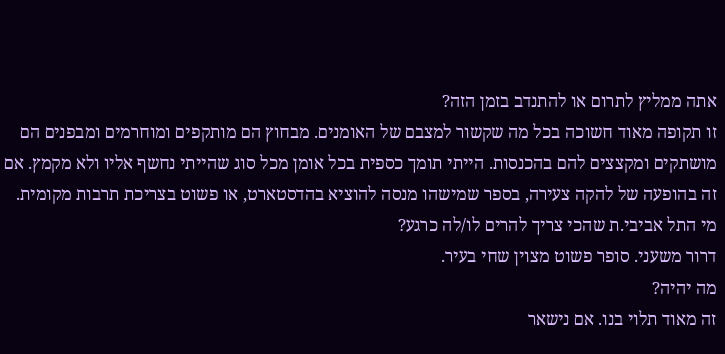אתה ממליץ לתרום או להתנדב בזמן הזה?
זו תקופה מאוד חשוכה בכל מה שקשור למצבם של האומנים. מבחוץ הם מותקפים ומוחרמים ומבפנים הם מושתקים ומקצצים להם בהכנסות. הייתי תומך כספית בכל אומן מכל סוג שהייתי נחשף אליו ולא מקמץ. אם זה בהופעה של להקה צעירה, בספר שמישהו מנסה להוציא בהדסטארט, או פשוט בצריכת תרבות מקומית.
מי התל אביבי.ת שהכי צריך להרים לו/לה כרגע?
דרור משעני. סופר פשוט מצוין שחי בעיר.
מה יהיה?
זה מאוד תלוי בנו. אם נישאר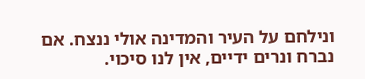ונילחם על העיר והמדינה אולי ננצח. אם נברח ונרים ידיים, אין לנו סיכוי.